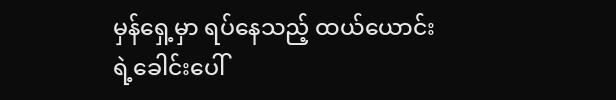မှန်ရှေ့မှာ ရပ်နေသည့် ထယ်ယောင်းရဲ့ခေါင်းပေါ်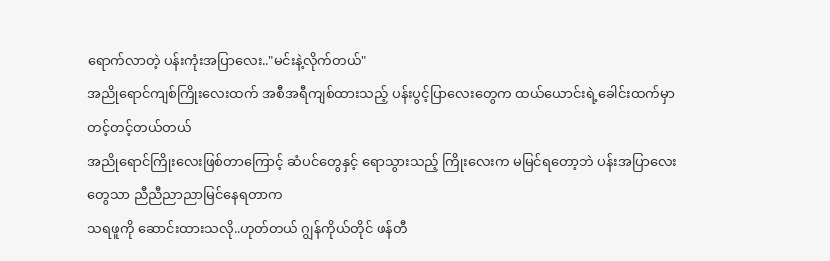ရောက်လာတဲ့ ပန်းကုံးအပြာလေး.."မင်းနဲ့လိုက်တယ်"
အညိုရောင်ကျစ်ကြိုးလေးထက် အစီအရီကျစ်ထားသည့် ပန်းပွင့်ပြာလေးတွေက ထယ်ယောင်းရဲ့ခေါင်းထက်မှာ တင့်တင့်တယ်တယ်
အညိုရောင်ကြိုးလေးဖြစ်တာကြောင့် ဆံပင်တွေနှင့် ရောသွားသည့် ကြိုးလေးက မမြင်ရတော့ဘဲ ပန်းအပြာလေးတွေသာ ညီညီညာညာမြင်နေရတာက
သရဖူကို ဆောင်းထားသလို..ဟုတ်တယ် ဂျွန်ကိုယ်တိုင် ဖန်တီ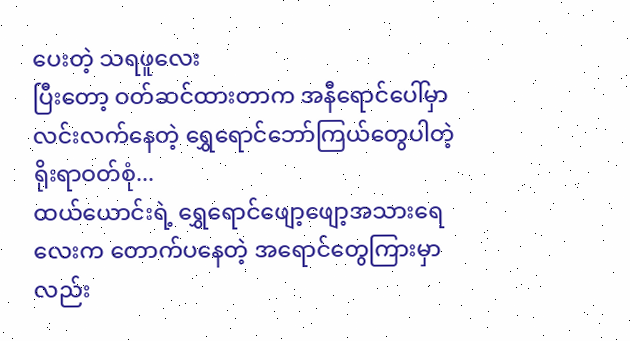ပေးတဲ့ သရဖူလေး
ပြီးတော့ ဝတ်ဆင်ထားတာက အနီရောင်ပေါ်မှာ လင်းလက်နေတဲ့ ရွှေရောင်ဘော်ကြယ်တွေပါတဲ့ ရိုးရာဝတ်စုံ...
ထယ်ယောင်းရဲ့ ရွှေရောင်ဖျော့ဖျော့အသားရေလေးက တောက်ပနေတဲ့ အရောင်တွေကြားမှာလည်း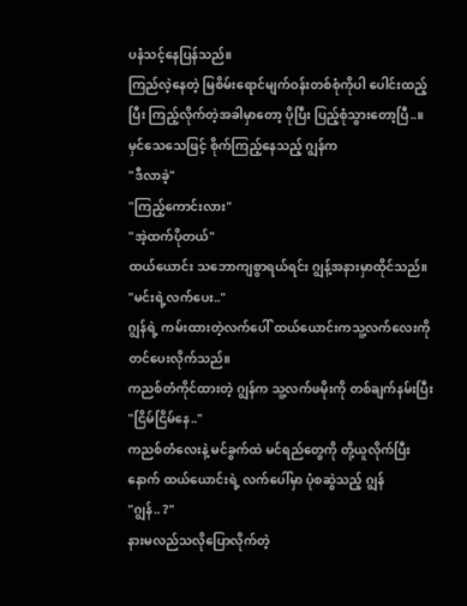ပနံသင့်နေပြန်သည်။
ကြည်လဲ့နေတဲ့ မြစိမ်းရောင်မျက်ဝန်းတစ်စုံကိုပါ ပေါင်းထည့်ပြီး ကြည့်လိုက်တဲ့အခါမှာတော့ ပိုပြီး ပြည့်စုံသွားတော့ပြီ..။
မှင်သေသေဖြင့် စိုက်ကြည့်နေသည့် ဂျွန်က
"ဒီလာခဲ့"
"ကြည့်ကောင်းလား"
"အဲ့ထက်ပိုတယ်"
ထယ်ယောင်း သဘောကျစွာရယ်ရင်း ဂျွန့်အနားမှာထိုင်သည်။
"မင်းရဲ့လက်ပေး.."
ဂျွန်ရဲ့ ကမ်းထားတဲ့လက်ပေါ် ထယ်ယောင်းကသူ့လက်လေးကို တင်ပေးလိုက်သည်။
ကညစ်တံကိုင်ထားတဲ့ ဂျွန်က သူ့လက်ဖမိုးကို တစ်ချက်နမ်းပြီး
"ငြိမ်ငြိမ်နေ.."
ကညစ်တံလေးနဲ့ မင်ခွက်ထဲ မင်ရည်တွေကို တို့ယူလိုက်ပြီးနောက် ထယ်ယောင်းရဲ့ လက်ပေါ်မှာ ပုံစဆွဲသည့် ဂျွန်
"ဂျွန်.. ?"
နားမလည်သလိုပြောလိုက်တဲ့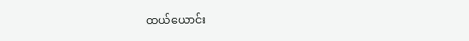ထယ်ယောင်း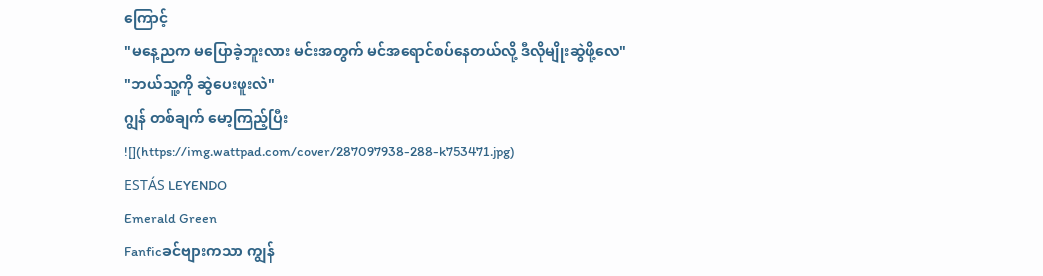ကြောင့်
"မနေ့ညက မပြောခဲ့ဘူးလား မင်းအတွက် မင်အရောင်စပ်နေတယ်လို့ ဒီလိုမျိုးဆွဲဖို့လေ"
"ဘယ်သူ့ကို ဆွဲပေးဖူးလဲ"
ဂျွန် တစ်ချက် မော့ကြည့်ပြီး
![](https://img.wattpad.com/cover/287097938-288-k753471.jpg)
ESTÁS LEYENDO
Emerald Green
Fanficခင်ဗျားကသာ ကျွန်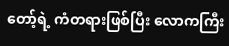တော့်ရဲ့ ကံတရားဖြစ်ပြီး လောကကြီး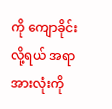ကို ကျောခိုင်းလို့ရယ် အရာအားလုံးကို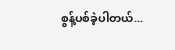စွန့်ပစ်ခဲ့ပါတယ်...